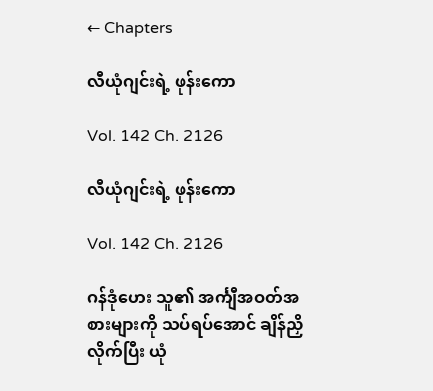← Chapters

လီယုံဂျင်းရဲ့ ဖုန်းကော

Vol. 142 Ch. 2126

လီယုံဂျင်းရဲ့ ဖုန်းကော

Vol. 142 Ch. 2126

ဂန်ဒုံဟေး သူ၏ အင်္ကျီအဝတ်အစားများကို သပ်ရပ်အောင် ချိန်ညှိလိုက်ပြီး ယုံ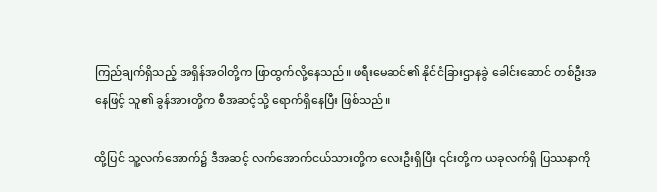ကြည်ချက်ရှိသည့် အရှိန်အဝါတို့က ဖြာထွက်လို့နေသည်။ ဖရီးမေဆင်၏ နိုင်ငံခြားဌာနခွဲ ခေါင်းဆောင် တစ်ဦးအနေဖြင့် သူ၏ ခွန်အားတို့က စီအဆင့်သို့ ရောက်ရှိနေပြီး ဖြစ်သည်။

ထို့ပြင် သူ့လက်အောက်၌ ဒီအဆင့် လက်အောက်ငယ်သားတို့က လေးဦးရှိပြီး ၎င်းတို့က ယခုလက်ရှိ ပြဿနာကို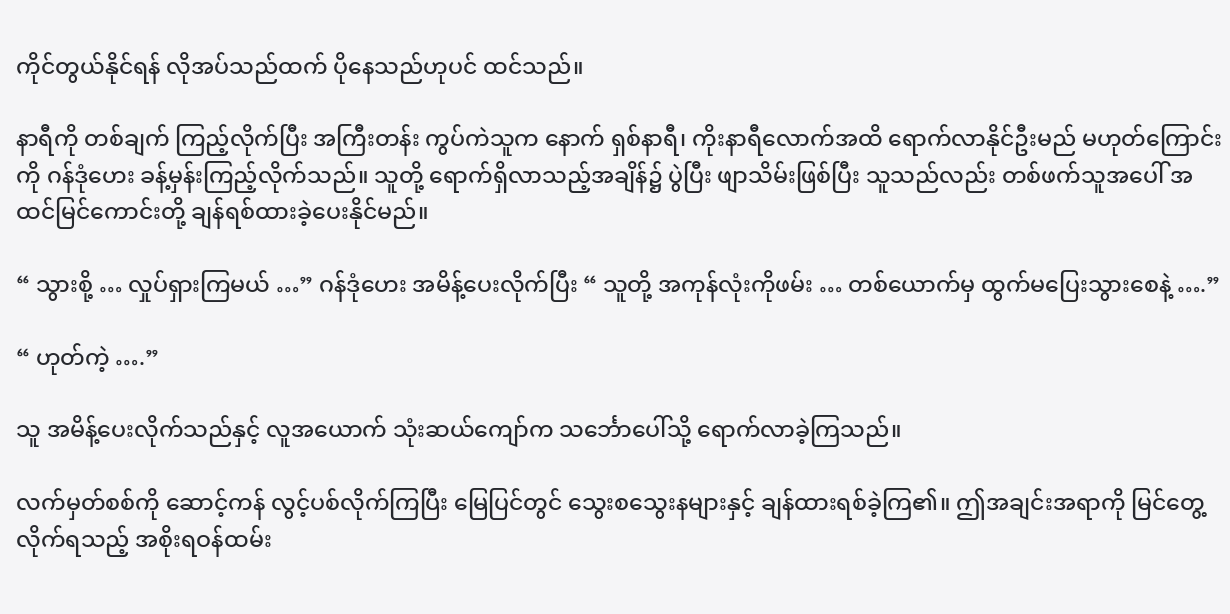ကိုင်တွယ်နိုင်ရန် လိုအပ်သည်ထက် ပိုနေသည်ဟုပင် ထင်သည်။

နာရီကို တစ်ချက် ကြည့်လိုက်ပြီး အကြီးတန်း ကွပ်ကဲသူက နောက် ရှစ်နာရီ၊ ကိုးနာရီလောက်အထိ ရောက်လာနိုင်ဦးမည် မဟုတ်ကြောင်းကို ဂန်ဒုံဟေး ခန့်မှန်းကြည့်လိုက်သည်။ သူတို့ ရောက်ရှိလာသည့်အချိန်၌ ပွဲပြီး ဖျာသိမ်းဖြစ်ပြီး သူသည်လည်း တစ်ဖက်သူအပေါ် အထင်မြင်ကောင်းတို့ ချန်ရစ်ထားခဲ့ပေးနိုင်မည်။

“ သွားစို့ … လှုပ်ရှားကြမယ် …” ဂန်ဒုံဟေး အမိန့်ပေးလိုက်ပြီး “ သူတို့ အကုန်လုံးကိုဖမ်း … တစ်ယောက်မှ ထွက်မပြေးသွားစေနဲ့ ….”

“ ဟုတ်ကဲ့ ….”

သူ အမိန့်ပေးလိုက်သည်နှင့် လူအယောက် သုံးဆယ်ကျော်က သင်္ဘောပေါ်သို့ ရောက်လာခဲ့ကြသည်။

လက်မှတ်စစ်ကို ဆောင့်ကန် လွင့်ပစ်လိုက်ကြပြီး မြေပြင်တွင် သွေးစသွေးနများနှင့် ချန်ထားရစ်ခဲ့ကြ၏။ ဤအချင်းအရာကို မြင်တွေ့လိုက်ရသည့် အစိုးရဝန်ထမ်း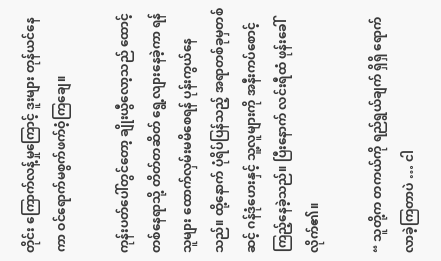တိုင်း ကြောက်လန့်မှုကြောင့် ဒူးများ တုန်ယင်နေကာ ဝင်ရောက်မစွက်ဖက်ဝံ့ကြချေ။

ကုန်းပတ်ပေါ်တွင်တော့ ချိုးယွီလော့သည် ထောင့်တစ်နေရာသို့ တိတ်တဆိတ် ရွေ့လျားနေခဲ့ကာ ရန်သူများ ထောက်လှမ်းမမိစေရန် ပုန်းကွယ်နေသည်။ ထို့နောက် ပုံရိပ်ပြန်သည့် အရာတစ်ခုမှတစ်ဆင့် ဂန်ဒုံဟေးနှင့် သူ့လူများကို အနီးကပ်စောင့်ကြည့်နေခဲ့သည်။ ပြီးနောက် လင်းရီထံ ဖုန်းခေါ်လိုက်၏။

“ သူတို့က တကယ်ကို ရည်ရွယ်ချက် ရှိရှိ ရောက်လာခဲ့ကြတာပဲ … ငါ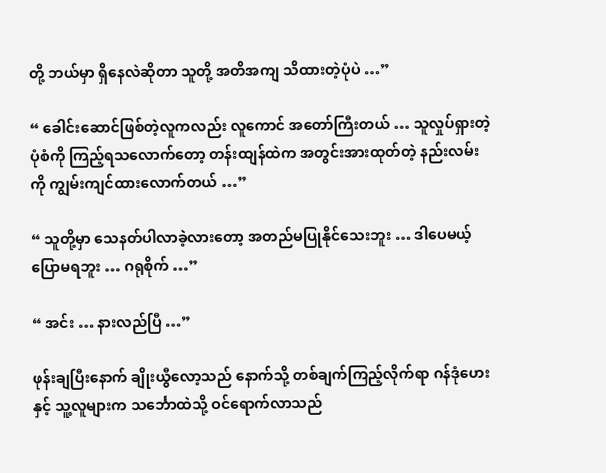တို့ ဘယ်မှာ ရှိနေလဲဆိုတာ သူတို့ အတိအကျ သိထားတဲ့ပုံပဲ …”

“ ခေါင်းဆောင်ဖြစ်တဲ့လူကလည်း လူကောင် အတော်ကြီးတယ် … သူလှုပ်ရှားတဲ့ ပုံစံကို ကြည့်ရသလောက်တော့ တန်းထျန်ထဲက အတွင်းအားထုတ်တဲ့ နည်းလမ်းကို ကျွမ်းကျင်ထားလောက်တယ် …”

“ သူတို့မှာ သေနတ်ပါလာခဲ့လားတော့ အတည်မပြုနိုင်သေးဘူး … ဒါပေမယ့် ပြောမရဘူး … ဂရုစိုက် …”

“ အင်း … နားလည်ပြီ …”

ဖုန်းချပြီးနောက် ချိုးယွီလော့သည် နောက်သို့ တစ်ချက်ကြည့်လိုက်ရာ ဂန်ဒုံဟေးနှင့် သူ့လူများက သင်္ဘောထဲသို့ ဝင်ရောက်လာသည်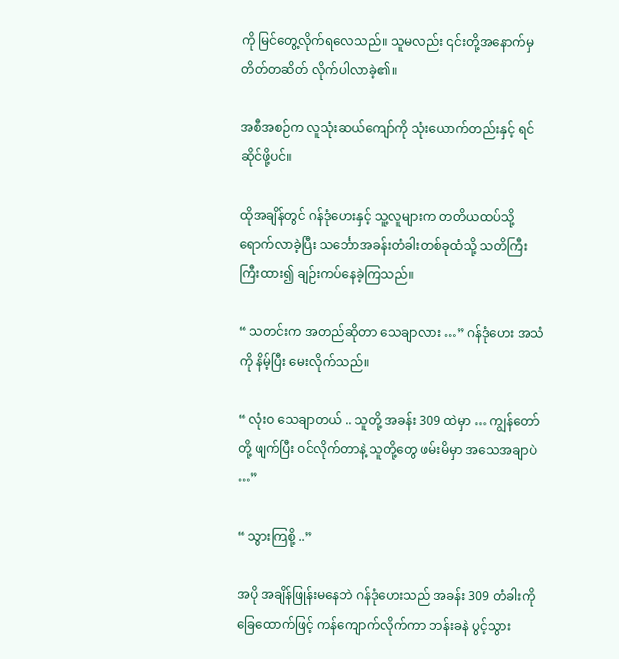ကို မြင်တွေ့လိုက်ရလေသည်။ သူမလည်း ၎င်းတို့အနောက်မှ တိတ်တဆိတ် လိုက်ပါလာခဲ့၏။

အစီအစဉ်က လူသုံးဆယ်ကျော်ကို သုံးယောက်တည်းနှင့် ရင်ဆိုင်ဖို့ပင်။

ထိုအချိန်တွင် ဂန်ဒုံဟေးနှင့် သူ့လူများက တတိယထပ်သို့ ရောက်လာခဲ့ပြီး သင်္ဘောအခန်းတံခါးတစ်ခုထံသို့ သတိကြီးကြီးထား၍ ချဉ်းကပ်နေခဲ့ကြသည်။

“ သတင်းက အတည်ဆိုတာ သေချာလား …” ဂန်ဒုံဟေး အသံကို နိမ့်ပြီး‌ မေးလိုက်သည်။

“ လုံးဝ သေချာတယ် .. သူတို့ အခန်း 309 ထဲမှာ … ကျွန်တော်တို့ ဖျက်ပြီး ဝင်လိုက်တာနဲ့ သူတို့တွေ ဖမ်းမိမှာ အသေအချာပဲ …”

“ သွားကြစို့ ..”

အပို အချိန်ဖြုန်းမနေဘဲ ဂန်ဒုံဟေးသည် အခန်း 309 တံခါးကို ခြေထောက်ဖြင့် ကန်ကျောက်လိုက်ကာ ဘန်းခနဲ ပွင့်သွား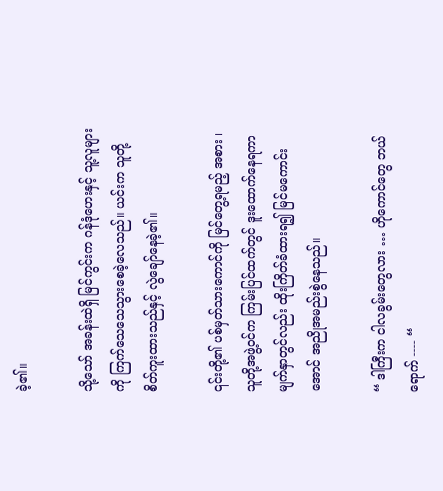ခဲ့၏။

သို့သော် အခန်းထဲရှိ မြင်ကွင်းက ဂန်ဒုံဟေးနှင့် သူ့လူများကို ကြက်သေသေသွားစေခဲ့လေသည်။ ယင်းက သူတို့ စိတ်ကူးထားသည်နှင့် လွဲချော်နေခဲ့၏။

၎င်းတို့၏ ပစ်မှတ်သားကောင်ကို မြင်တွေ့ရမည့် အစား ၊ သူတို့အဖွဲ့ဝင်က ကြမ်းပြင်ထက်တွင် ဒူးထောက်နေရကာ မျက်နှာတွင်လည်း ထိုးကြိတ်ခံထားရ၍ မြင်မကောင်းအောင် အညိုအမည်းစွဲနေသည်။

“ ဒါကြီးက ငါလခွမ်းတွေလား … ဟိုကောင်တွေ ဘယ်ရောက် ---- “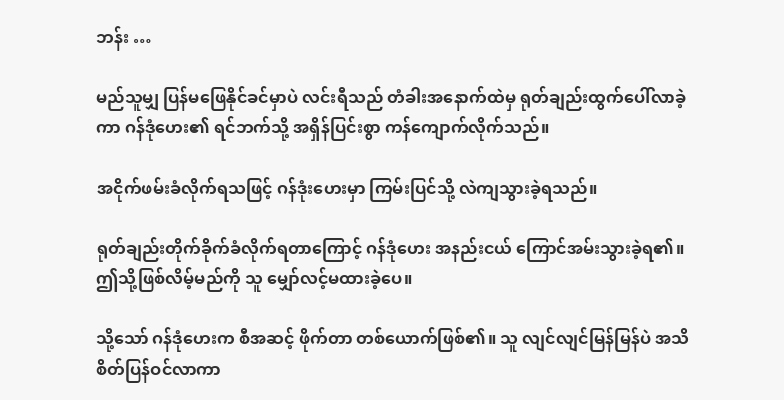ဘန်း …

မည်သူမျှ ပြန်မဖြေနိုင်ခင်မှာပဲ လင်းရီသည် တံခါးအနောက်ထဲမှ ရုတ်ချည်းထွက်ပေါ်လာခဲ့ကာ ဂန်ဒုံဟေး၏ ရင်ဘက်သို့ အရှိန်ပြင်းစွာ ကန်ကျောက်လိုက်သည်။

အငိုက်ဖမ်းခံလိုက်ရသဖြင့် ဂန်ဒုံးဟေးမှာ ကြမ်းပြင်သို့ လဲကျသွားခဲ့ရသည်။

ရုတ်ချည်းတိုက်ခိုက်ခံလိုက်ရတာကြောင့် ဂန်ဒုံဟေး အနည်းငယ် ကြောင်အမ်းသွားခဲ့ရ၏။ ဤသို့ဖြစ်လိမ့်မည်ကို သူ မျှော်လင့်မထားခဲ့ပေ။

သို့သော် ဂန်ဒုံဟေးက စီအဆင့် ဖိုက်တာ တစ်ယောက်ဖြစ်၏။ သူ လျင်လျင်မြန်မြန်ပဲ အသိစိတ်ပြန်ဝင်လာကာ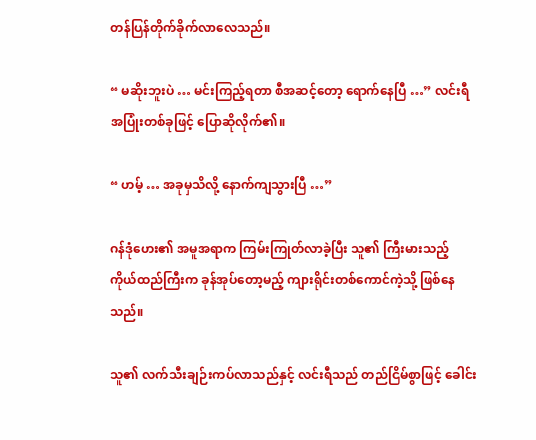တန်ပြန်တိုက်ခိုက်လာလေသည်။

“ မဆိုးဘူးပဲ … မင်းကြည့်ရတာ စီအဆင့်တော့ ရောက်နေပြီ …” လင်းရီ အပြုံးတစ်ခုဖြင့် ပြောဆိုလိုက်၏။

“ ဟမ့် … အခုမှသိလို့ နောက်ကျသွားပြီ …”

ဂန်ဒုံဟေး၏ အမူအရာက ကြမ်းကြုတ်လာခဲ့ပြီး သူ၏ ကြီးမားသည့် ကိုယ်ထည်ကြီးက ခုန်အုပ်တော့မည့် ကျားရိုင်းတစ်ကောင်ကဲ့သို့ ဖြစ်နေသည်။

သူ၏ လက်သီးချဉ်းကပ်လာသည်နှင့် လင်းရီသည် တည်ငြိမ်စွာဖြင့် ခေါင်း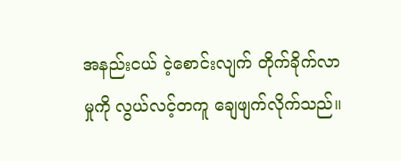အနည်းငယ် ငဲ့စောင်းလျက် တိုက်ခိုက်လာမှုကို လွယ်လင့်တကူ ချေဖျက်လိုက်သည်။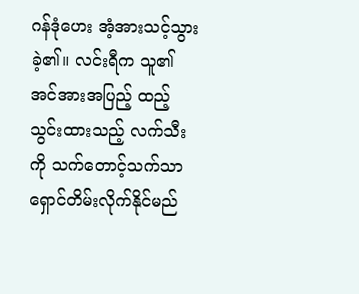ဂန်ဒုံဟေး အံ့အားသင့်သွားခဲ့၏။ လင်းရီက သူ၏ အင်အားအပြည့် ထည့်သွင်းထားသည့် လက်သီးကို သက်တောင့်သက်သာ ရှောင်တိမ်းလိုက်နိုင်မည်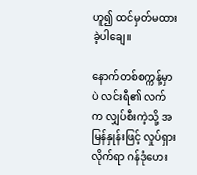ဟူ၍ ထင်မှတ်မထားခဲ့ပါချေ။

နောက်တစ်စက္ကန့်မှာပဲ လင်းရီ၏ လက်က လျှပ်စီးကဲ့သို့ အမြန်နှုန်းဖြင့် လှုပ်ရှားလိုက်ရာ ဂန်ဒုံဟေး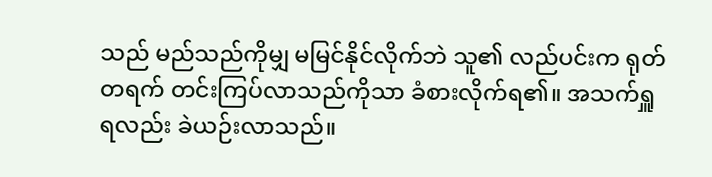သည် မည်သည်ကိုမျှ မမြင်နိုင်လိုက်ဘဲ သူ၏ လည်ပင်းက ရုတ်တရက် တင်းကြပ်လာသည်ကိုသာ ခံစားလိုက်ရ၏။ အသက်ရှူရလည်း ခဲယဉ်းလာသည်။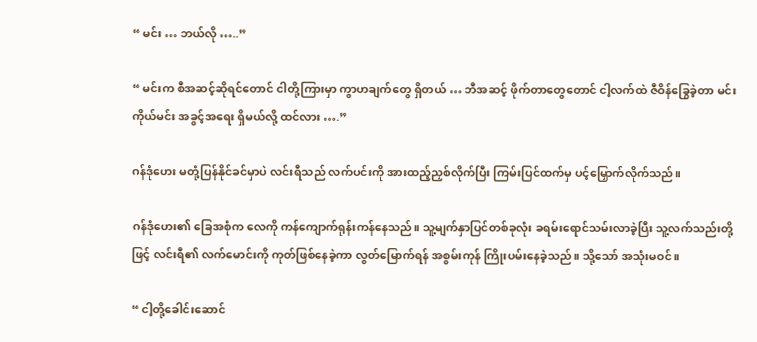“ မင်း … ဘယ်လို …..”

“ မင်းက စီအဆင့်ဆိုရင်တောင် ငါတို့ကြားမှာ ကွာဟချက်တွေ ရှိတယ် … ဘီအဆင့် ဖိုက်တာတွေတောင် ငါ့လက်ထဲ ဇီဝိန်ခြွေခဲ့တာ မင်းကိုယ်မင်း အခွင့်အရေး ရှိမယ်လို့ ထင်လား ….”

ဂန်ဒုံဟေး မတုံ့ပြန်နိုင်ခင်မှာပဲ လင်းရီသည် လက်ပင်းကို အားထည့်ညှစ်လိုက်ပြီး ကြမ်းပြင်ထက်မှ ပင့်မြှောက်လိုက်သည်။

ဂန်ဒုံဟေး၏ ခြေအစုံက လေကို ကန်ကျောက်ရုန်းကန်နေသည်။ သူ့မျက်နှာပြင်တစ်ခုလုံး ခရမ်းရောင်သမ်းလာခဲ့ပြီး သူ့လက်သည်းတို့ဖြင့် လင်းရီ၏ လက်မောင်းကို ကုတ်ဖြစ်နေခဲ့ကာ လွတ်မြောက်ရန် အစွမ်းကုန် ကြိုးပမ်းနေခဲ့သည်။ သို့သော် အသုံးမဝင်။

“ ငါ့တို့ခေါင်းဆောင်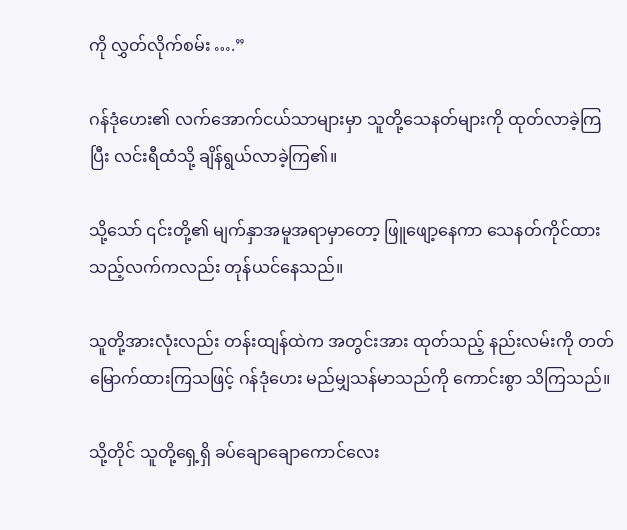ကို လွှတ်လိုက်စမ်း ….”

ဂန်ဒုံဟေး၏ လက်အောက်ငယ်သာများမှာ သူတို့သေနတ်များကို ထုတ်လာခဲ့ကြပြီး လင်းရီထံသို့ ချိန်ရွယ်လာခဲ့ကြ၏။

သို့သော် ၎င်းတို့၏ မျက်နှာအမူအရာမှာတော့ ဖြူဖျော့နေကာ သေနတ်ကိုင်ထားသည့်လက်ကလည်း တုန်ယင်နေသည်။

သူတို့အားလုံးလည်း တန်းထျန်ထဲက အတွင်းအား ထုတ်သည့် နည်းလမ်းကို တတ်မြောက်ထားကြသဖြင့် ဂန်ဒုံဟေး မည်မျှသန်မာသည်ကို ကောင်းစွာ သိကြသည်။

သို့တိုင် သူတို့ရှေ့ရှိ ခပ်ချောချောကောင်လေး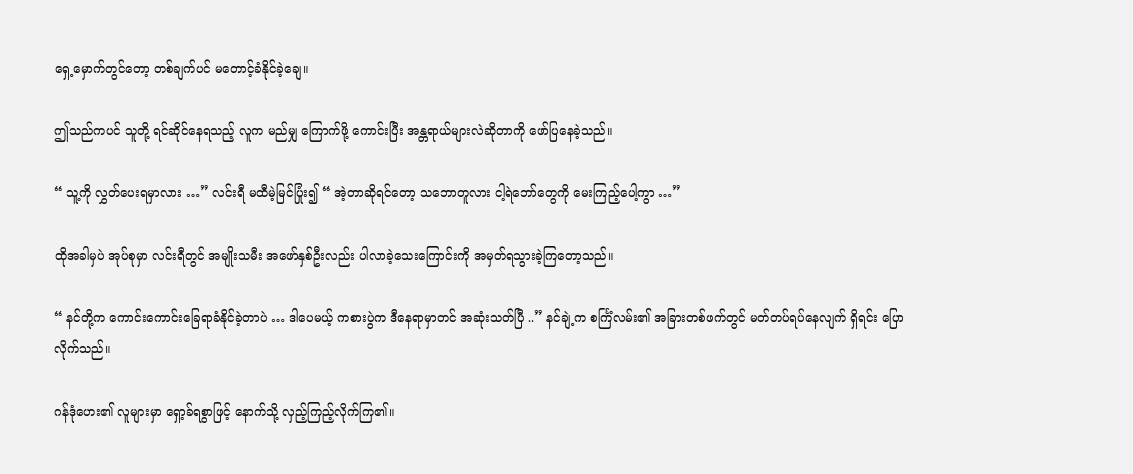ရှေ့မှောက်တွင်တော့ တစ်ချက်ပင် မတောင့်ခံနိုင်ခဲ့ချေ။

ဤသည်ကပင် သူတို့ ရင်ဆိုင်နေရသည့် လူက မည်မျှ ကြောက်ဖို့ ကောင်းပြီး အန္တရာယ်များလဲဆိုတာကို ဖော်ပြနေခဲ့သည်။

“ သူ့ကို လွှတ်ပေးရမှာလား …” လင်းရီ မထီမဲ့မြင်ပြုံး၍ “ အဲ့တာဆိုရင်တော့ သဘောတူလား ငါ့ရဲဘော်တွေကို မေးကြည့်ပေါ့ကွာ …”

ထိုအခါမှပဲ အုပ်စုမှာ လင်းရီတွင် အမျိုးသမီး အဖော်နှစ်ဦးလည်း ပါလာခဲ့သေးကြောင်းကို အမှတ်ရသွားခဲ့ကြတော့သည်။

“ နင်တို့က ကောင်းကောင်းခြေရာခံနိုင်ခဲ့တာပဲ … ဒါပေမယ့် ကစားပွဲက ဒီနေရာမှာတင် အဆုံးသတ်ပြီ ..” နင်ချဲ့က စင်္ကြံလမ်း၏ အခြားတစ်ဖက်တွင် မတ်တပ်ရပ်နေလျက် ရှိရင်း ပြောလိုက်သည်။

ဂန်ဒုံဟေး၏ လူများမှာ ရှော့ခ်ရစွာဖြင့် နောက်သို့ လှည့်ကြည့်လိုက်ကြ၏။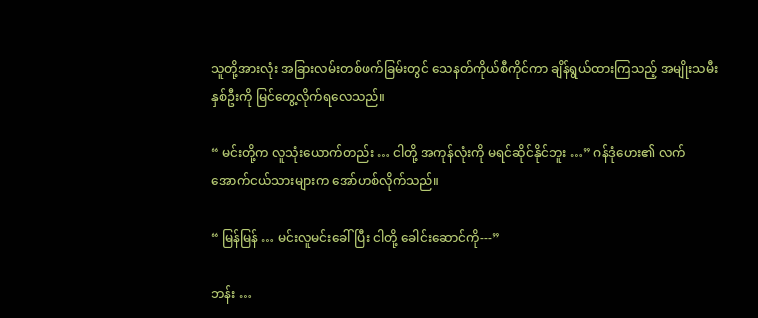သူတို့အားလုံး အခြားလမ်းတစ်ဖက်ခြမ်းတွင် သေနတ်ကိုယ်စီကိုင်ကာ ချိန်ရွယ်ထားကြသည့် အမျိုးသမီးနှစ်ဦးကို မြင်တွေ့လိုက်ရလေသည်။

“ မင်းတို့က လူသုံးယောက်တည်း … ငါတို့ အကုန်လုံးကို မရင်ဆိုင်နိုင်ဘူး …” ဂန်ဒုံဟေး၏ လက်အောက်ငယ်သားများက အော်ဟစ်လိုက်သည်။

“ မြန်မြန် … မင်းလူမင်းခေါ်ပြီး ငါတို့ ခေါင်းဆောင်ကို---”

ဘန်း …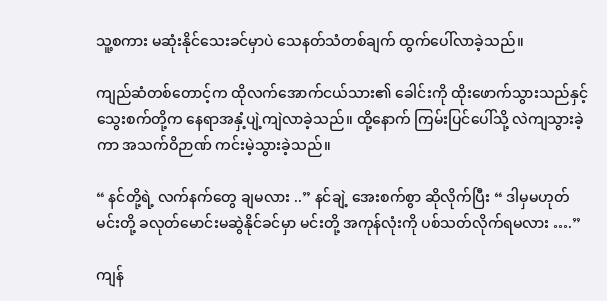သူ့စကား မဆုံးနိုင်သေးခင်မှာပဲ သေနတ်သံတစ်ချက် ထွက်ပေါ်လာခဲ့သည်။

ကျည်ဆံတစ်တောင့်က ထိုလက်အောက်ငယ်သား၏ ခေါင်းကို ထိုးဖောက်သွားသည်နှင့် သွေးစက်တို့က နေရာအနှံ့ပျဲ့ကျဲလာခဲ့သည်။ ထို့နောက် ကြမ်းပြင်ပေါ်သို့ လဲကျသွားခဲ့ကာ အသက်ဝိဉာဏ် ကင်းမဲ့သွားခဲ့သည်။

“ နင်တို့ရဲ့ လက်နက်တွေ ချမလား ..” နင်ချဲ့ အေးစက်စွာ ဆိုလိုက်ပြီး “ ဒါမှမဟုတ် မင်းတို့ ခလုတ်မောင်းမဆွဲနိုင်ခင်မှာ မင်းတို့ အကုန်လုံးကို ပစ်သတ်လိုက်ရမလား ….”

ကျန်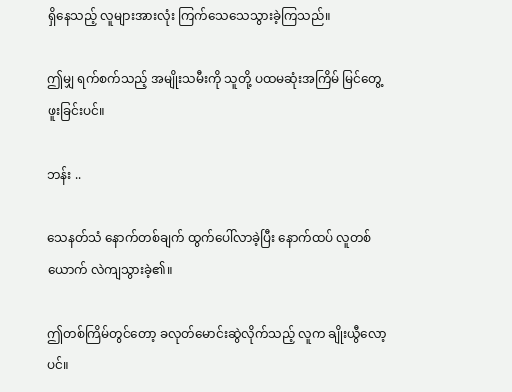ရှိနေသည့် လူများအားလုံး ကြက်သေသေသွားခဲ့ကြသည်။

ဤမျှ ရက်စက်သည့် အမျိုးသမီးကို သူတို့ ပထမဆုံးအကြိမ် မြင်တွေ့ဖူးခြင်းပင်။

ဘန်း ..

သေနတ်သံ နောက်တစ်ချက် ထွက်ပေါ်လာခဲ့ပြီး နောက်ထပ် လူတစ်ယောက် လဲကျသွားခဲ့၏။

ဤတစ်ကြိမ်တွင်တော့ ခလုတ်မောင်းဆွဲလိုက်သည့် လူက ချိုးယွီလော့ပင်။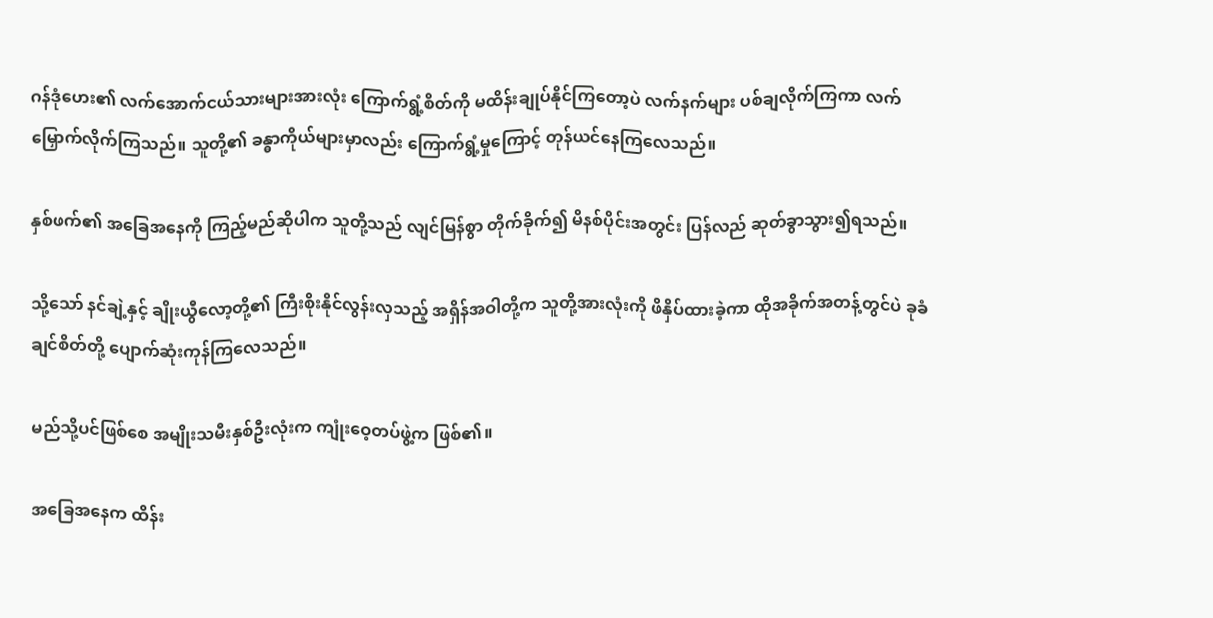ဂန်ဒုံဟေး၏ လက်အောက်ငယ်သားများအားလုံး ကြောက်ရွံ့စိတ်ကို မထိန်းချုပ်နိုင်ကြတော့ပဲ လက်နက်များ ပစ်ချလိုက်ကြကာ လက်မြှောက်လိုက်ကြသည်။ သူတို့၏ ခန္ဓာကိုယ်များမှာလည်း ကြောက်ရွံ့မှုကြောင့် တုန်ယင်နေကြလေသည်။

နှစ်ဖက်၏ အခြေအနေကို ကြည့်မည်ဆိုပါက သူတို့သည် လျင်မြန်စွာ တိုက်ခိုက်၍ မိနစ်ပိုင်းအတွင်း ပြန်လည် ဆုတ်ခွာသွား၍ရသည်။

သို့သော် နင်ချဲ့နှင့် ချိုးယွီလော့တို့၏ ကြီးစိုးနိုင်လွန်းလှသည့် အရှိန်အဝါတို့က သူတို့အားလုံးကို ဖိနှိပ်ထားခဲ့ကာ ထိုအခိုက်အတန့်တွင်ပဲ ခုခံချင်စိတ်တို့ ပျောက်ဆုံးကုန်ကြလေသည်။

မည်သို့ပင်ဖြစ်စေ အမျိုးသမီးနှစ်ဦးလုံးက ကျုံးဝေ့တပ်ဖွဲ့က ဖြစ်၏။

အခြေအနေက ထိန်း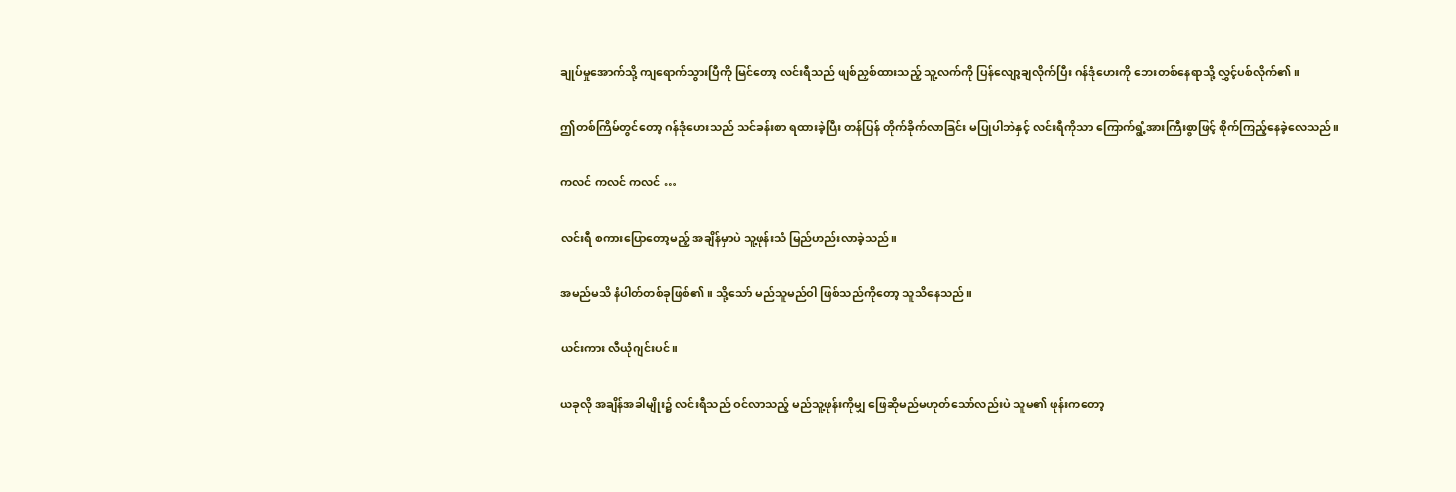ချုပ်မှုအောက်သို့ ကျရောက်သွားပြီကို မြင်တော့ လင်းရီသည် ဖျစ်ညှစ်ထားသည့် သူ့လက်ကို ပြန်လျော့ချလိုက်ပြီး ဂန်ဒုံဟေးကို ဘေးတစ်နေရာသို့ လွှင့်ပစ်လိုက်၏။

ဤတစ်ကြိမ်တွင်တော့ ဂန်ဒုံဟေးသည် သင်ခန်းစာ ရထားခဲ့ပြီး တန်ပြန် တိုက်ခိုက်လာခြင်း မပြုပါဘဲနှင့် လင်းရီကိုသာ ကြောက်ရွံ့အားကြီးစွာဖြင့် စိုက်ကြည့်နေခဲ့လေသည်။

ကလင် ကလင် ကလင် …

လင်းရီ စကားပြောတော့မည့် အချိန်မှာပဲ သူ့ဖုန်းသံ မြည်ဟည်းလာခဲ့သည်။

အမည်မသိ နံပါတ်တစ်ခုဖြစ်၏။ သို့သော် မည်သူမည်ဝါ ဖြစ်သည်ကိုတော့ သူသိနေသည်။

ယင်းကား လီယုံဂျင်းပင်။

ယခုလို အချိန်အခါမျိုး၌ လင်းရီသည် ဝင်လာသည့် မည်သူ့ဖုန်းကိုမျှ ဖြေဆိုမည်မဟုတ်သော်လည်းပဲ သူမ၏ ဖုန်းကတော့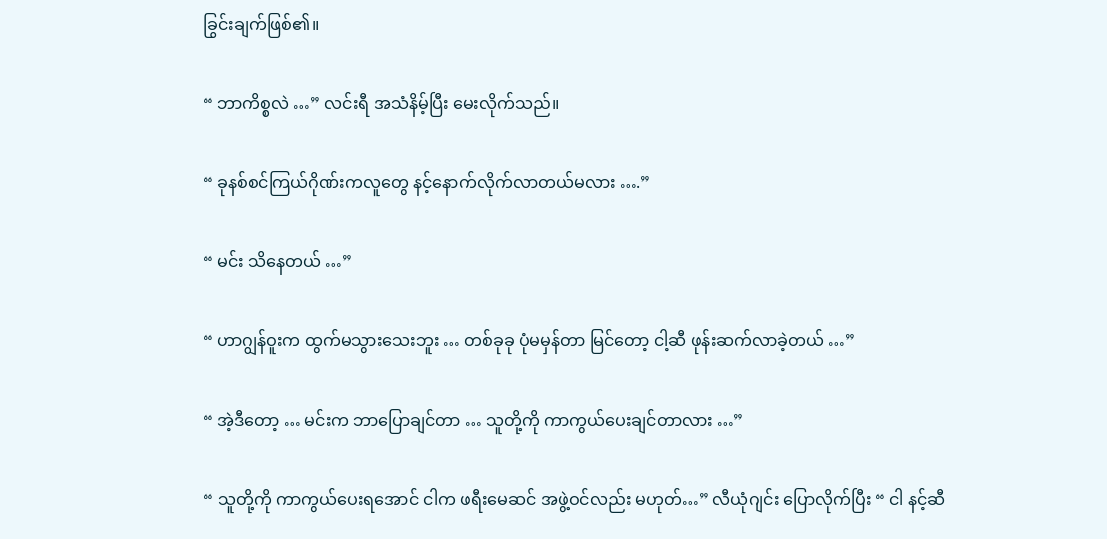ခြွင်းချက်ဖြစ်၏။

“ ဘာကိစ္စလဲ …” လင်းရီ အသံနိမ့်ပြီး မေးလိုက်သည်။

“ ခုနစ်စင်ကြယ်ဂိုဏ်းကလူတွေ နင့်နောက်လိုက်လာတယ်မလား ….”

“ မင်း သိနေတယ် …”

“ ဟာဂျွန်ဝူးက ထွက်မသွားသေးဘူး … တစ်ခုခု ပုံမမှန်တာ မြင်တော့ ငါ့ဆီ ဖုန်းဆက်လာခဲ့တယ် …”

“ အဲ့ဒီတော့ … မင်းက ဘာပြောချင်တာ … သူတို့ကို ကာကွယ်ပေးချင်တာလား …”

“ သူတို့ကို ကာကွယ်ပေးရအောင် ငါက ဖရီးမေဆင် အဖွဲ့ဝင်လည်း မဟုတ်…” လီယုံဂျင်း ပြောလိုက်ပြီး “ ငါ နင့်ဆီ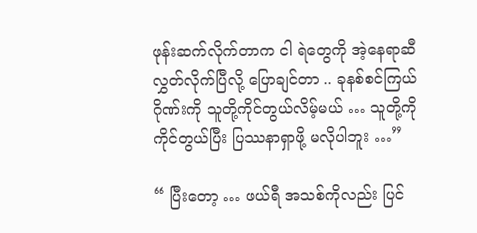ဖုန်းဆက်လိုက်တာက ငါ ရဲတွေကို အဲ့နေရာဆီ လွှတ်လိုက်ပြီလို့ ပြောချင်တာ .. ခုနစ်စင်ကြယ်ဂိုဏ်းကို သူတို့ကိုင်တွယ်လိမ့်မယ် … သူတို့ကို ကိုင်တွယ်ပြီး ပြဿနာရှာဖို့ မလိုပါဘူး …”

“ ပြီးတော့ … ဖယ်ရီ အသစ်ကိုလည်း ပြင်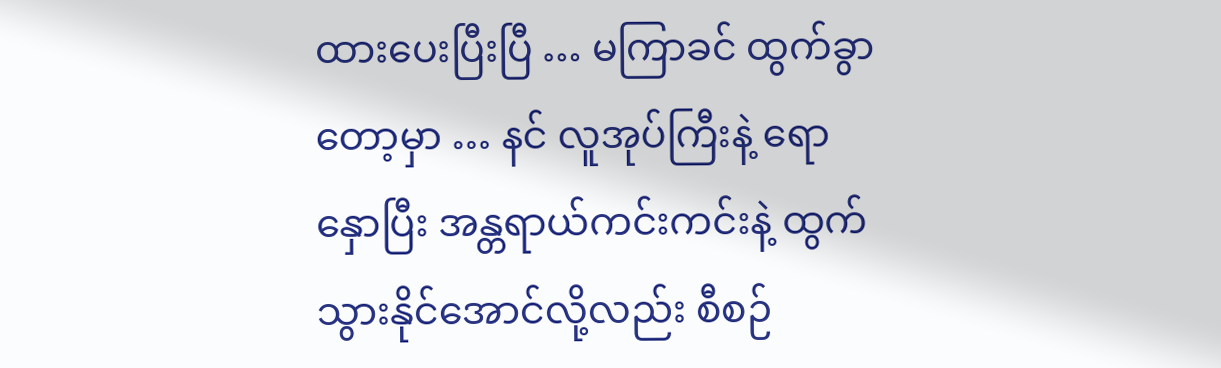ထားပေးပြီးပြီ … မကြာခင် ထွက်ခွာတော့မှာ … နင် လူအုပ်ကြီးနဲ့ ရောနှောပြီး အန္တရာယ်ကင်းကင်းနဲ့ ထွက်သွားနိုင်အောင်လို့လည်း စီစဉ်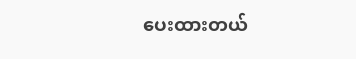ပေးထားတယ်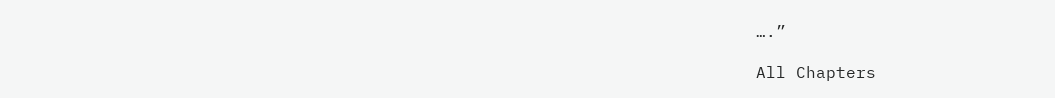….”

All Chapters